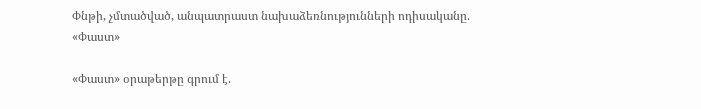Փնթի, չմտածված, անպատրաստ նախաձեռնությունների ոդիսականը. «Փաստ»

«Փաստ» օրաթերթը գրում է.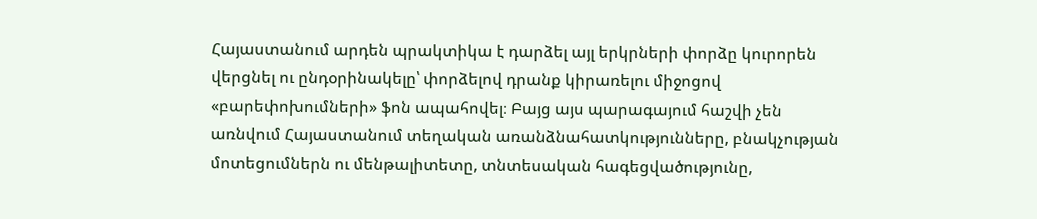Հայաստանում արդեն պրակտիկա է դարձել այլ երկրների փորձը կուրորեն վերցնել ու ընդօրինակելը՝ փորձելով դրանք կիրառելու միջոցով «բարեփոխումների» ֆոն ապահովել։ Բայց այս պարագայում հաշվի չեն առնվում Հայաստանում տեղական առանձնահատկությունները, բնակչության մոտեցումներն ու մենթալիտետը, տնտեսական հագեցվածությունը,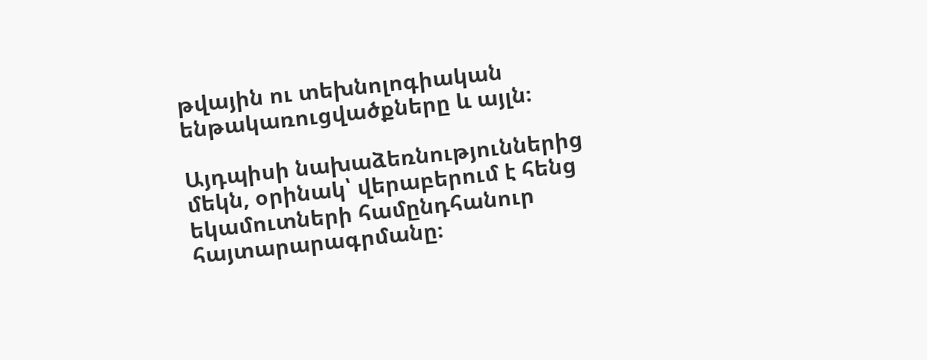թվային ու տեխնոլոգիական ենթակառուցվածքները և այլն։

Այդպիսի նախաձեռնություններից մեկն, օրինակ՝ վերաբերում է հենց եկամուտների համընդհանուր հայտարարագրմանը։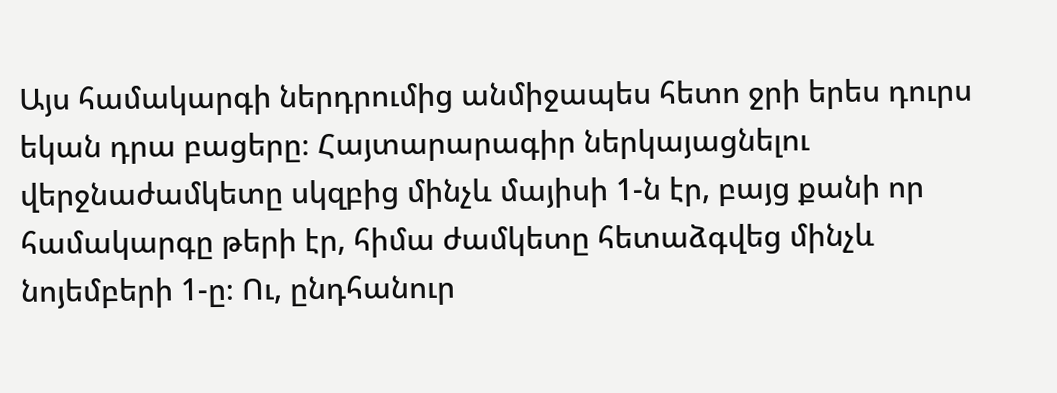Այս համակարգի ներդրումից անմիջապես հետո ջրի երես դուրս եկան դրա բացերը։ Հայտարարագիր ներկայացնելու վերջնաժամկետը սկզբից մինչև մայիսի 1-ն էր, բայց քանի որ համակարգը թերի էր, հիմա ժամկետը հետաձգվեց մինչև նոյեմբերի 1-ը։ Ու, ընդհանուր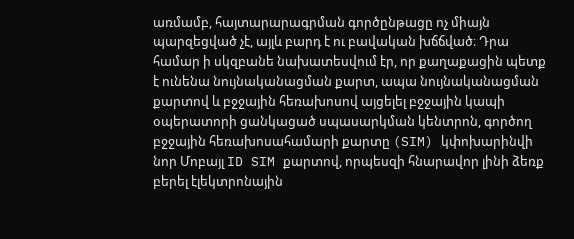առմամբ, հայտարարագրման գործընթացը ոչ միայն պարզեցված չէ, այլև բարդ է ու բավական խճճված։ Դրա համար ի սկզբանե նախատեսվում էր, որ քաղաքացին պետք է ունենա նույնականացման քարտ, ապա նույնականացման քարտով և բջջային հեռախոսով այցելել բջջային կապի օպերատորի ցանկացած սպասարկման կենտրոն, գործող բջջային հեռախոսահամարի քարտը (SIM) կփոխարինվի նոր Մոբայլ ID SIM քարտով, որպեսզի հնարավոր լինի ձեռք բերել էլեկտրոնային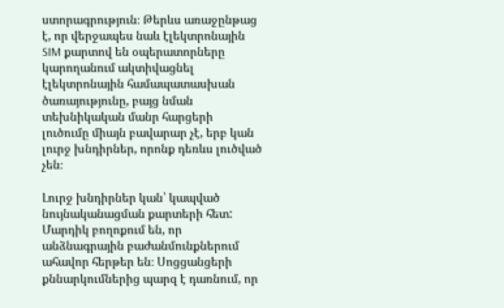ստորագրություն։ Թերևս առաջընթաց է, որ վերջապես նաև էլեկտրոնային SIM քարտով են օպերատորները կարողանում ակտիվացնել էլեկտրոնային համապատասխան ծառայությունը, բայց նման տեխնիկական մանր հարցերի լուծումը միայն բավարար չէ, երբ կան լուրջ խնդիրներ, որոնք դեռևս լուծված չեն։

Լուրջ խնդիրներ կան՝ կապված նույնականացման քարտերի հետ: Մարդիկ բողոքում են, որ անձնագրային բաժանմունքներում ահավոր հերթեր են։ Սոցցանցերի քննարկումներից պարզ է դառնում, որ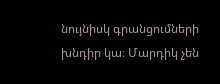նույնիսկ գրանցումների խնդիր կա։ Մարդիկ չեն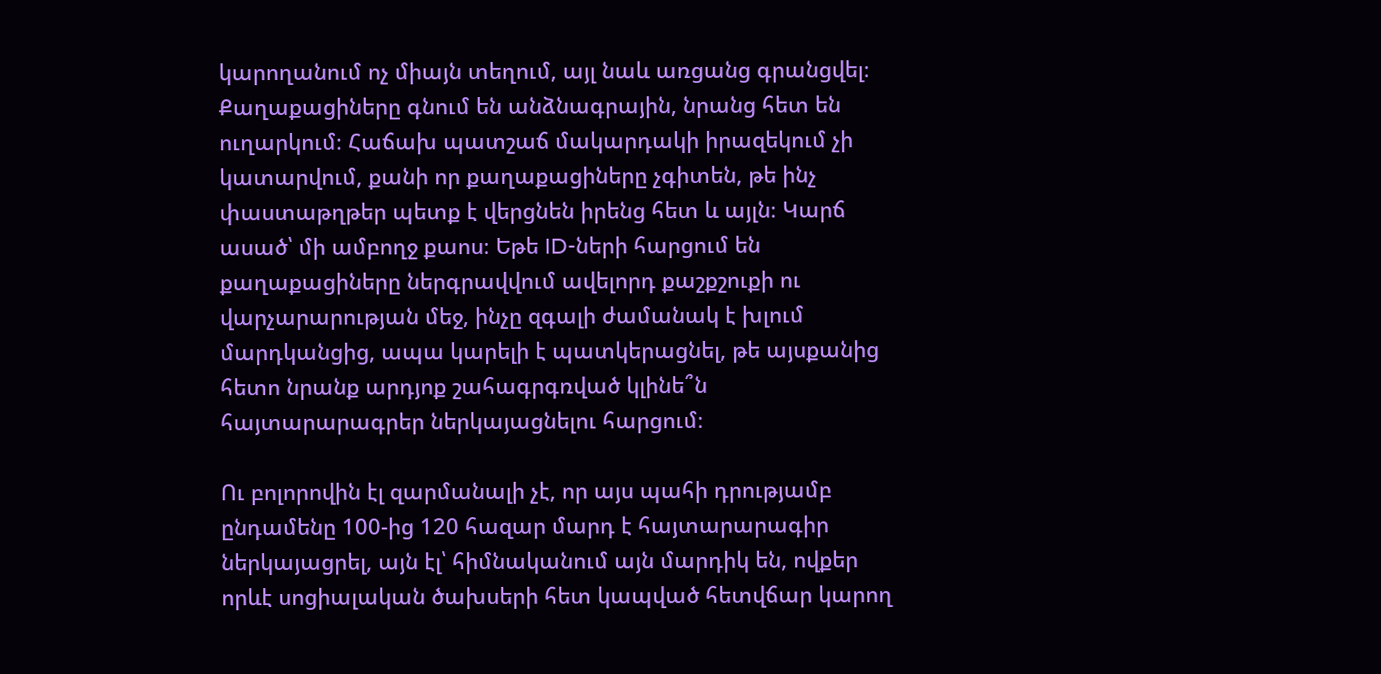կարողանում ոչ միայն տեղում, այլ նաև առցանց գրանցվել։ Քաղաքացիները գնում են անձնագրային, նրանց հետ են ուղարկում։ Հաճախ պատշաճ մակարդակի իրազեկում չի կատարվում, քանի որ քաղաքացիները չգիտեն, թե ինչ փաստաթղթեր պետք է վերցնեն իրենց հետ և այլն։ Կարճ ասած՝ մի ամբողջ քաոս։ Եթե ID-ների հարցում են քաղաքացիները ներգրավվում ավելորդ քաշքշուքի ու վարչարարության մեջ, ինչը զգալի ժամանակ է խլում մարդկանցից, ապա կարելի է պատկերացնել, թե այսքանից հետո նրանք արդյոք շահագրգռված կլինե՞ն հայտարարագրեր ներկայացնելու հարցում։

Ու բոլորովին էլ զարմանալի չէ, որ այս պահի դրությամբ ընդամենը 100-ից 120 հազար մարդ է հայտարարագիր ներկայացրել, այն էլ՝ հիմնականում այն մարդիկ են, ովքեր որևէ սոցիալական ծախսերի հետ կապված հետվճար կարող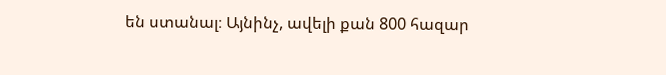են ստանալ։ Այնինչ, ավելի քան 800 հազար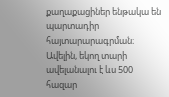քաղաքացիներ ենթակա են պարտադիր հայտարարագրման։ Ավելին, եկող տարի ավելանալու է ևս 500 հազար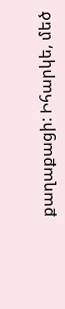քաղաքացի: Իհարկե, մեծ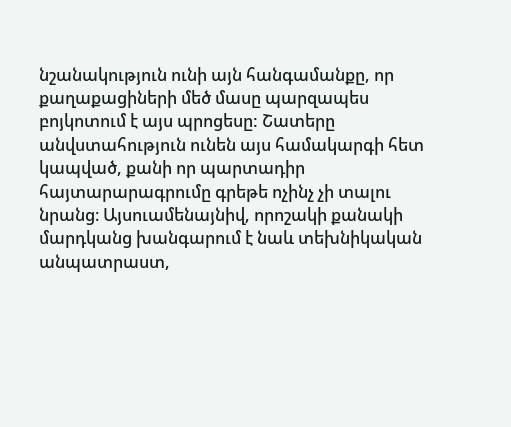նշանակություն ունի այն հանգամանքը, որ քաղաքացիների մեծ մասը պարզապես բոյկոտում է այս պրոցեսը: Շատերը անվստահություն ունեն այս համակարգի հետ կապված, քանի որ պարտադիր հայտարարագրումը գրեթե ոչինչ չի տալու նրանց։ Այսուամենայնիվ, որոշակի քանակի մարդկանց խանգարում է նաև տեխնիկական անպատրաստ,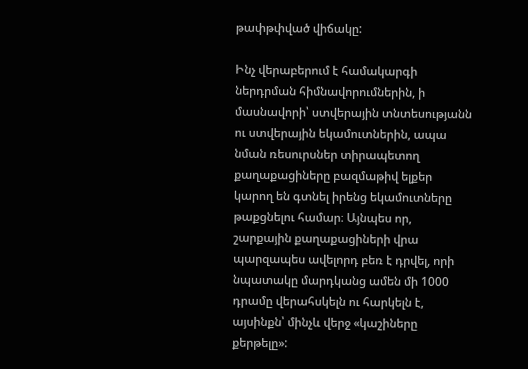թափթփված վիճակը:

Ինչ վերաբերում է համակարգի ներդրման հիմնավորումներին, ի մասնավորի՝ ստվերային տնտեսությանն ու ստվերային եկամուտներին, ապա նման ռեսուրսներ տիրապետող քաղաքացիները բազմաթիվ ելքեր կարող են գտնել իրենց եկամուտները թաքցնելու համար։ Այնպես որ, շարքային քաղաքացիների վրա պարզապես ավելորդ բեռ է դրվել, որի նպատակը մարդկանց ամեն մի 1000 դրամը վերահսկելն ու հարկելն է, այսինքն՝ մինչև վերջ «կաշիները քերթելը»: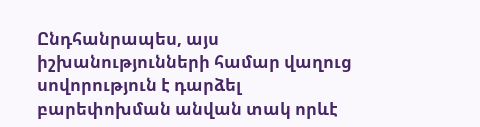Ընդհանրապես, այս իշխանությունների համար վաղուց սովորություն է դարձել բարեփոխման անվան տակ որևէ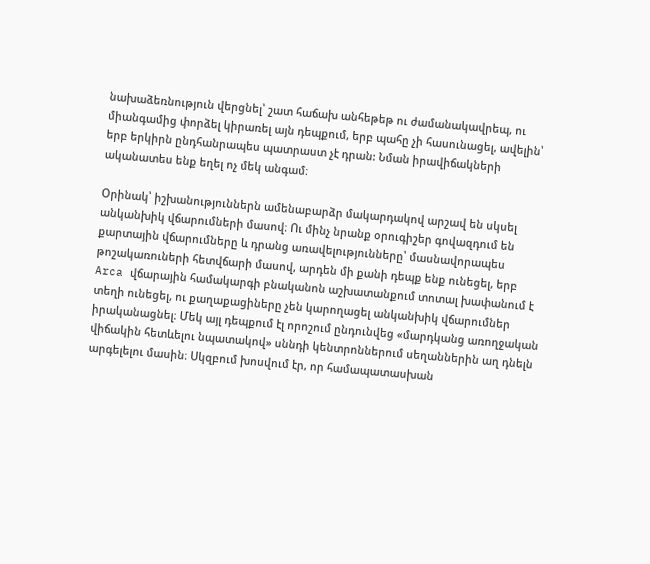նախաձեռնություն վերցնել՝ շատ հաճախ անհեթեթ ու ժամանակավրեպ, ու միանգամից փորձել կիրառել այն դեպքում, երբ պահը չի հասունացել, ավելին՝ երբ երկիրն ընդհանրապես պատրաստ չէ դրան: Նման իրավիճակների ականատես ենք եղել ոչ մեկ անգամ։

Օրինակ՝ իշխանություններն ամենաբարձր մակարդակով արշավ են սկսել անկանխիկ վճարումների մասով։ Ու մինչ նրանք օրուգիշեր գովազդում են քարտային վճարումները և դրանց առավելությունները՝ մասնավորապես թոշակառուների հետվճարի մասով, արդեն մի քանի դեպք ենք ունեցել, երբ Arca վճարային համակարգի բնականոն աշխատանքում տոտալ խափանում է տեղի ունեցել, ու քաղաքացիները չեն կարողացել անկանխիկ վճարումներ իրականացնել։ Մեկ այլ դեպքում էլ որոշում ընդունվեց «մարդկանց առողջական վիճակին հետևելու նպատակով» սննդի կենտրոններում սեղաններին աղ դնելն արգելելու մասին։ Սկզբում խոսվում էր, որ համապատասխան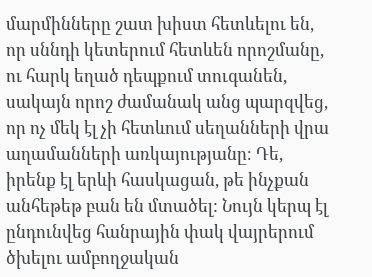մարմինները շատ խիստ հետևելու են, որ սննդի կետերում հետևեն որոշմանը, ու հարկ եղած դեպքում տուգանեն, սակայն որոշ ժամանակ անց պարզվեց, որ ոչ մեկ էլ չի հետևում սեղանների վրա աղամանների առկայությանը։ Դե, իրենք էլ երևի հասկացան, թե ինչքան անհեթեթ բան են մտածել: Նույն կերպ էլ ընդունվեց հանրային փակ վայրերում ծխելու ամբողջական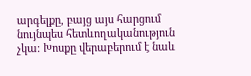արգելքը, բայց այս հարցում նույնպես հետևողականություն չկա։ Խոսքը վերաբերում է նաև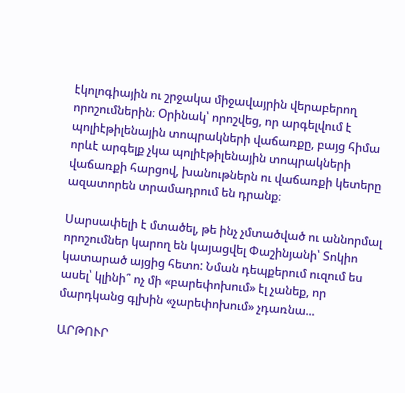էկոլոգիային ու շրջակա միջավայրին վերաբերող որոշումներին։ Օրինակ՝ որոշվեց, որ արգելվում է պոլիէթիլենային տոպրակների վաճառքը, բայց հիմա որևէ արգելք չկա պոլիէթիլենային տոպրակների վաճառքի հարցով, խանութներն ու վաճառքի կետերը ազատորեն տրամադրում են դրանք։

Սարսափելի է մտածել, թե ինչ չմտածված ու աննորմալ որոշումներ կարող են կայացվել Փաշինյանի՝ Տոկիո կատարած այցից հետո: Նման դեպքերում ուզում ես ասել՝ կլինի՞ ոչ մի «բարեփոխում» էլ չանեք, որ մարդկանց գլխին «չարեփոխում» չդառնա...

ԱՐԹՈՒՐ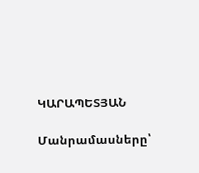ԿԱՐԱՊԵՏՅԱՆ

Մանրամասները՝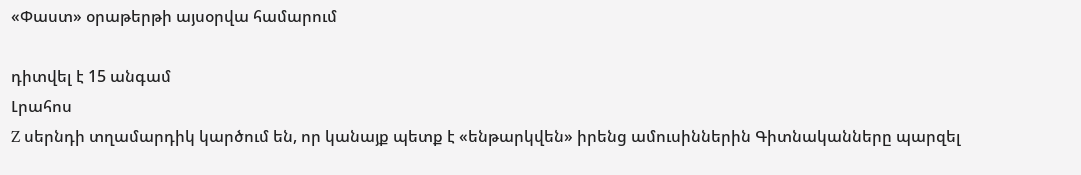«Փաստ» օրաթերթի այսօրվա համարում

դիտվել է 15 անգամ
Լրահոս
Z սերնդի տղամարդիկ կարծում են, որ կանայք պետք է «ենթարկվեն» իրենց ամուսիններին Գիտնականները պարզել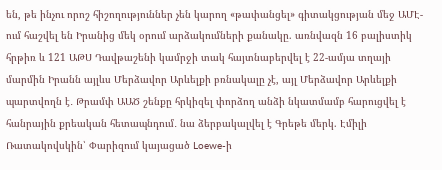են, թե ինչու որոշ հիշողություններ չեն կարող «թափանցել» գիտակցության մեջ ԱՄԷ-ում հաշվել են Իրանից մեկ օրում արձակումների քանակը. առնվազն 16 բալիստիկ հրթիռ և 121 ԱԹՍ Դավթաշենի կամրջի տակ հայտնաբերվել է 22-ամյա տղայի մարմին Իրանն այլևս Մերձավոր Արևելքի բռնակալը չէ, այլ Մերձավոր Արևելքի պարտվողն է․ Թրամփ ԱԱԾ շենքը հրկիզել փորձող անձի նկատմամբ հարուցվել է հանրային քրեական հետապնդում․ նա ձերբակալվել է Գրեթե մերկ. Էմիլի Ռատակովսկին՝ Փարիզում կայացած Loewe-ի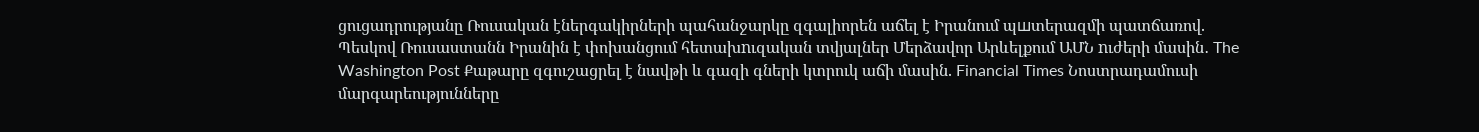ցուցադրությանը Ռուսական էներգակիրների պահանջարկը զգալիորեն աճել է Իրանում պшտերազմի պատճառով. Պեսկով Ռուսաստանն Իրանին է փոխանցում հետախnւզական տվյալներ Մերձավոր Արևելքում ԱՄՆ nւժերի մասին․ The Washington Post Քաթարը զգուշացրել է նավթի և գազի գների կտրուկ աճի մասին. Financial Times Նոստրադամուսի մարգարեությունները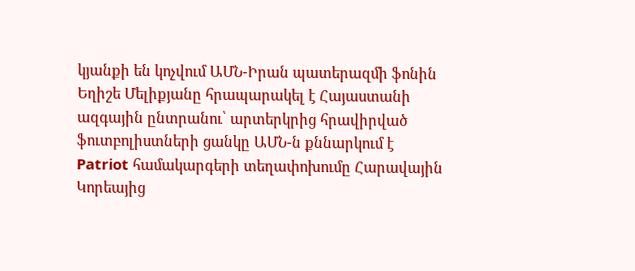կյանքի են կոչվում ԱՄՆ-Իրան պատերազմի ֆոնին Եղիշե Մելիքյանը հրապարակել է Հայաստանի ազգային ընտրանու՝ արտերկրից հրավիրված ֆուտբոլիստների ցանկը ԱՄՆ-ն քննարկում է Patriot համակարգերի տեղափոխումը Հարավային Կորեայից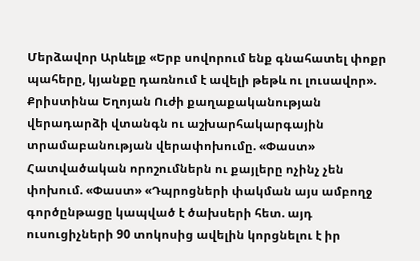Մերձավոր Արևելք «Երբ սովորում ենք գնահատել փոքր պահերը, կյանքը դառնում է ավելի թեթև ու լուսավոր». Քրիստինա Եղոյան Ուժի քաղաքականության վերադարձի վտանգն ու աշխարհակարգային տրամաբանության վերափոխումը. «Փաստ» Հատվածական որոշումներն ու քայլերը ոչինչ չեն փոխում. «Փաստ» «Դպրոցների փակման այս ամբողջ գործընթացը կապված է ծախսերի հետ. այդ ուսուցիչների 90 տոկոսից ավելին կորցնելու է իր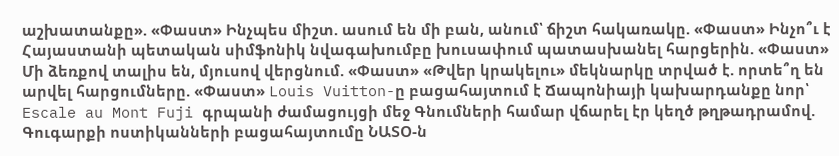աշխատանքը». «Փաստ» Ինչպես միշտ. ասում են մի բան, անում՝ ճիշտ հակառակը. «Փաստ» Ինչո՞ւ է Հայաստանի պետական սիմֆոնիկ նվագախումբը խուսափում պատասխանել հարցերին. «Փաստ» Մի ձեռքով տալիս են, մյուսով վերցնում. «Փաստ» «Թվեր կրակելու» մեկնարկը տրված է. որտե՞ղ են արվել հարցումները. «Փաստ» Louis Vuitton-ը բացահայտում է Ճապոնիայի կախարդանքը նոր՝ Escale au Mont Fuji գրպանի ժամացույցի մեջ Գնումների համար վճարել էր կեղծ թղթադրամով. Գուգարքի ոստիկանների բացահայտումը ՆԱՏՕ-ն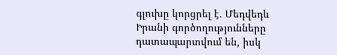գլուխը կորցրել է․ Մեդվեդև Իրանի գործողությունները դատապարտվում են, իսկ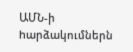ԱՄՆ-ի hարձակումներն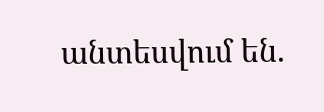անտեսվում են.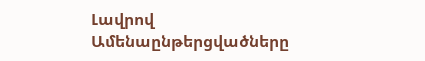Լավրով
Ամենաընթերցվածները